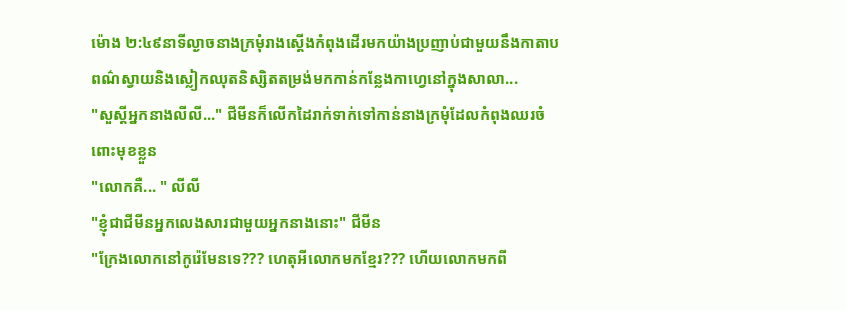ម៉ោង ២:៤៩នាទីល្ងាចនាងក្រមុំរាងស្ដើងកំពុងដើរមកយ៉ាងប្រញាប់ជាមួយនឹងកាតាបពណ៌ស្វាយនិងស្លៀកឈុតនិស្សិតតម្រង់មកកាន់កន្លែងកាហ្វេនៅក្នុងសាលា...
"សួស្ដីអ្នកនាងលីលី..." ជីមីនក៏លើកដៃរាក់ទាក់ទៅកាន់នាងក្រមុំដែលកំពុងឈរចំពោះមុខខ្លួន
"លោកគឺ... " លីលី
"ខ្ញុំជាជីមីនអ្នកលេងសារជាមួយអ្នកនាងនោះ" ជីមីន
"ក្រែងលោកនៅកូរ៉េមែនទេ??? ហេតុអីលោកមកខ្មែរ??? ហើយលោកមកពី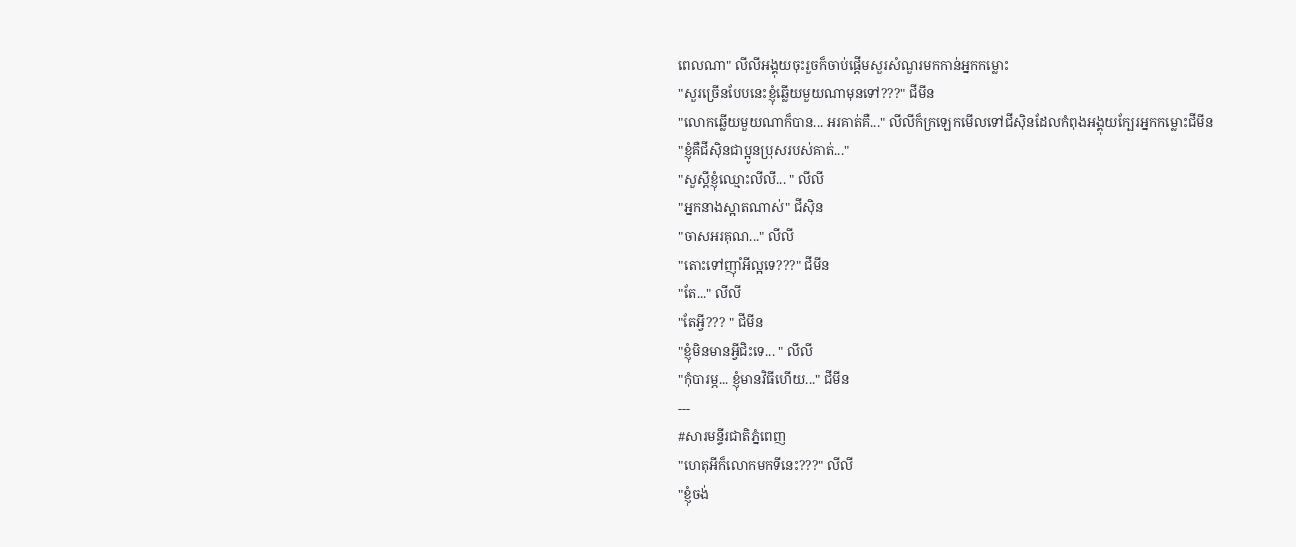ពេលណា" លីលីអង្គុយចុះរួចក៏ចាប់ផ្ដើមសួរសំណួរមកកាន់អ្នកកម្លោះ
"សួរច្រើនបែបនេះខ្ញុំឆ្លើយមួយណាមុនទៅ???" ជីមីន
"លោកឆ្លើយមួយណាក៏បាន... អរគាត់គឺ..." លីលីក៏ក្រឡេកមើលទៅជីស៊ិនដែលកំពុងអង្គុយក្បែរអ្នកកម្លោះជីមីន
"ខ្ញុំគឺជីស៊ិនជាប្អូនប្រុសរបស់គាត់..."
"សួស្ដីខ្ញុំឈ្មោះលីលី... " លីលី
"អ្នកនាងស្អាតណាស់" ជីស៊ិន
"ចាសអរគុណ..." លីលី
"តោះទៅញុាំអីល្អទេ???" ជីមីន
"តែ..." លីលី
"តែអ្វី??? " ជីមីន
"ខ្ញុំមិនមានអ្វីជិះទេ... " លីលី
"កុំបារម្ភ... ខ្ញុំមានវិធីហើយ..." ជីមីន
---
#សារមន្ទីរជាតិភ្នំពេញ
"ហេតុអីក៏លោកមកទីនេះ???" លីលី
"ខ្ញុំចង់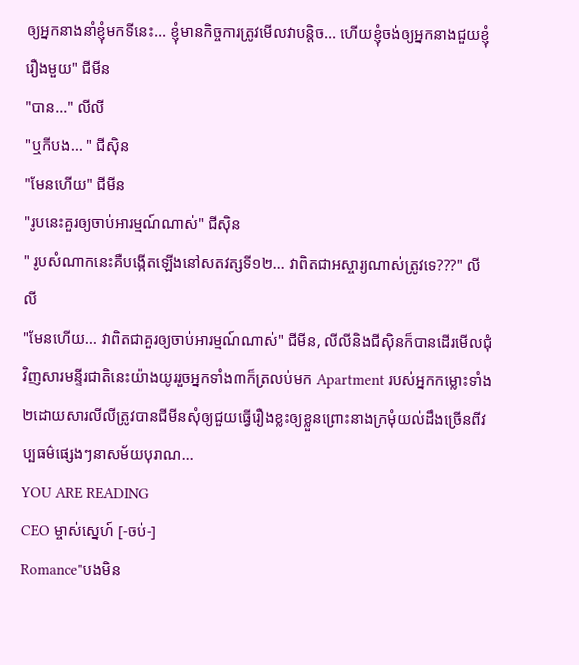ឲ្យអ្នកនាងនាំខ្ញុំមកទីនេះ... ខ្ញុំមានកិច្ចការត្រូវមើលវាបន្តិច... ហើយខ្ញុំចង់ឲ្យអ្នកនាងជួយខ្ញុំរឿងមួយ" ជីមីន
"បាន..." លីលី
"ឬកីបង... " ជីស៊ិន
"មែនហើយ" ជីមីន
"រូបនេះគួរឲ្យចាប់អារម្មណ៍ណាស់" ជីស៊ិន
" រូបសំណាកនេះគឺបង្កើតឡើងនៅសតវត្សទី១២... វាពិតជាអស្ចារ្យណាស់ត្រូវទេ???" លីលី
"មែនហើយ... វាពិតជាគួរឲ្យចាប់អារម្មណ៍ណាស់" ជីមីន, លីលីនិងជីស៊ិនក៏បានដើរមើលជុំវិញសារមន្ទីរជាតិនេះយ៉ាងយូររួចអ្នកទាំង៣ក៏ត្រលប់មក Apartment របស់អ្នកកម្លោះទាំង២ដោយសារលីលីត្រូវបានជីមីនសុំឲ្យជួយធ្វើរឿងខ្លះឲ្យខ្លួនព្រោះនាងក្រមុំយល់ដឹងច្រើនពីវប្បធម៌ផ្សេងៗនាសម័យបុរាណ...
YOU ARE READING
CEO ម្ចាស់ស្នេហ៍ [-ចប់-]
Romance"បងមិន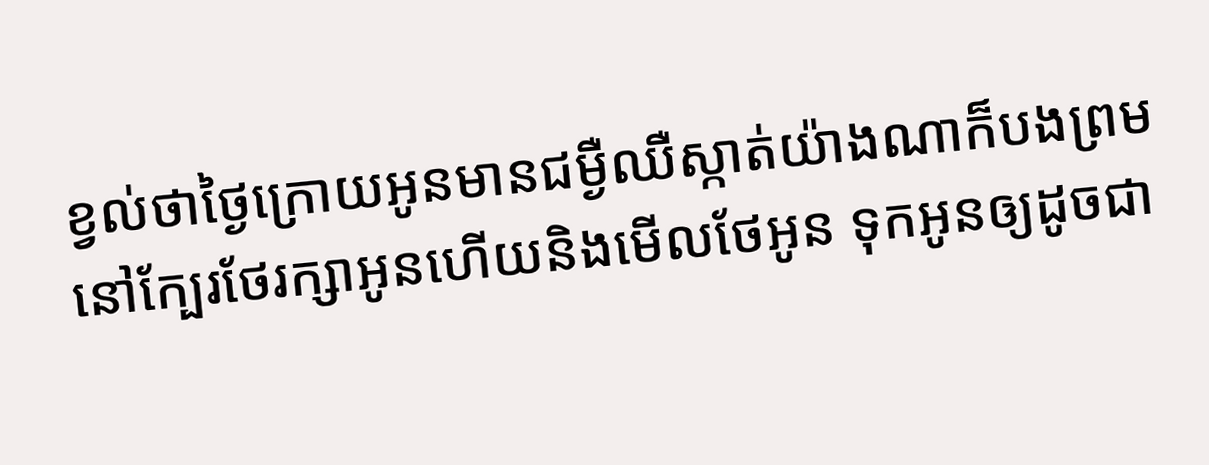ខ្វល់ថាថ្ងៃក្រោយអូនមានជម្ងឺឈឺស្កាត់យ៉ាងណាក៏បងព្រមនៅក្បែរថែរក្សាអូនហើយនិងមើលថែអូន ទុកអូនឲ្យដូចជា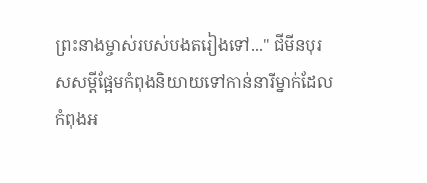ព្រះនាងម្ចាស់របស់បងតរៀងទៅ..." ជីមីនបុរសសម្ដីផ្អែមកំពុងនិយាយទៅកាន់នារីម្នាក់ដែលកំពុងអ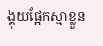ង្គុយផ្អែកស្មាខ្លួន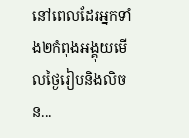នៅពេលដែរអ្នកទាំង២កំពុងអង្គុយមើលថ្ងៃរៀបនិងលិចន...